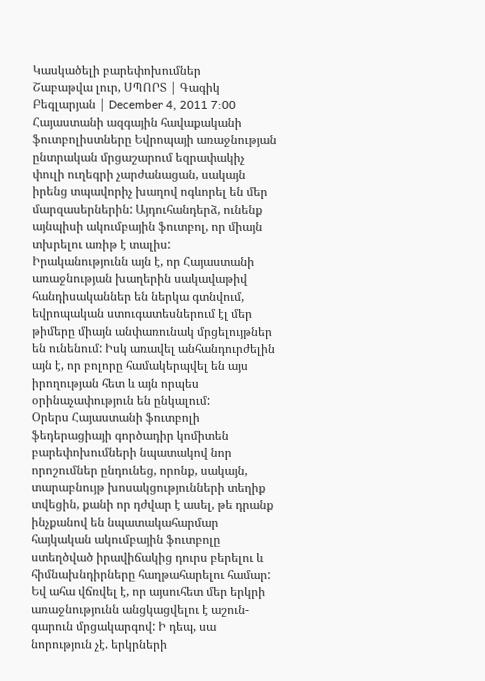Կասկածելի բարեփոխումներ
Շաբաթվա լուր, ՍՊՈՐՏ | Գագիկ Բեգլարյան | December 4, 2011 7:00
Հայաստանի ազգային հավաքականի ֆուտբոլիստները Եվրոպայի առաջնության ընտրական մրցաշարում եզրափակիչ փուլի ուղեգրի չարժանացան, սակայն իրենց տպավորիչ խաղով ոգևորել են մեր մարզասերներին: Այդուհանդերձ, ունենք այնպիսի ակումբային ֆուտբոլ, որ միայն տխրելու առիթ է տալիս:
Իրականությունն այն է, որ Հայաստանի առաջնության խաղերին սակավաթիվ հանդիսականներ են ներկա գտնվում, եվրոպական ստուգատեսներում էլ մեր թիմերը միայն անփառունակ մրցելույթներ են ունենում: Իսկ առավել անհանդուրժելին այն է, որ բոլորը համակերպվել են այս իրողության հետ և այն որպես օրինաչափություն են ընկալում:
Օրերս Հայաստանի ֆուտբոլի ֆեդերացիայի գործադիր կոմիտեն բարեփոխումների նպատակով նոր որոշումներ ընդունեց, որոնք, սակայն, տարաբնույթ խոսակցությունների տեղիք տվեցին, քանի որ դժվար է ասել, թե դրանք ինչքանով են նպատակահարմար հայկական ակումբային ֆուտբոլը ստեղծված իրավիճակից դուրս բերելու և հիմնախնդիրները հաղթահարելու համար:
Եվ ահա վճռվել է, որ այսուհետ մեր երկրի առաջնությունն անցկացվելու է աշուն-գարուն մրցակարգով: Ի դեպ, սա նորություն չէ. երկրների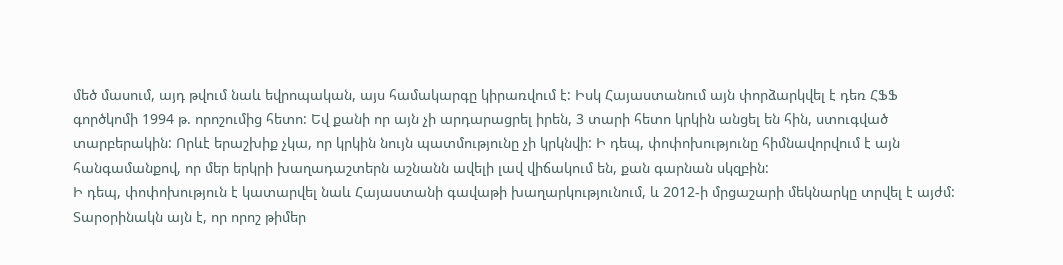մեծ մասում, այդ թվում նաև եվրոպական, այս համակարգը կիրառվում է: Իսկ Հայաստանում այն փորձարկվել է դեռ ՀՖՖ գործկոմի 1994 թ. որոշումից հետո: Եվ քանի որ այն չի արդարացրել իրեն, 3 տարի հետո կրկին անցել են հին, ստուգված տարբերակին: Որևէ երաշխիք չկա, որ կրկին նույն պատմությունը չի կրկնվի: Ի դեպ, փոփոխությունը հիմնավորվում է այն հանգամանքով, որ մեր երկրի խաղադաշտերն աշնանն ավելի լավ վիճակում են, քան գարնան սկզբին:
Ի դեպ, փոփոխություն է կատարվել նաև Հայաստանի գավաթի խաղարկությունում, և 2012-ի մրցաշարի մեկնարկը տրվել է այժմ:
Տարօրինակն այն է, որ որոշ թիմեր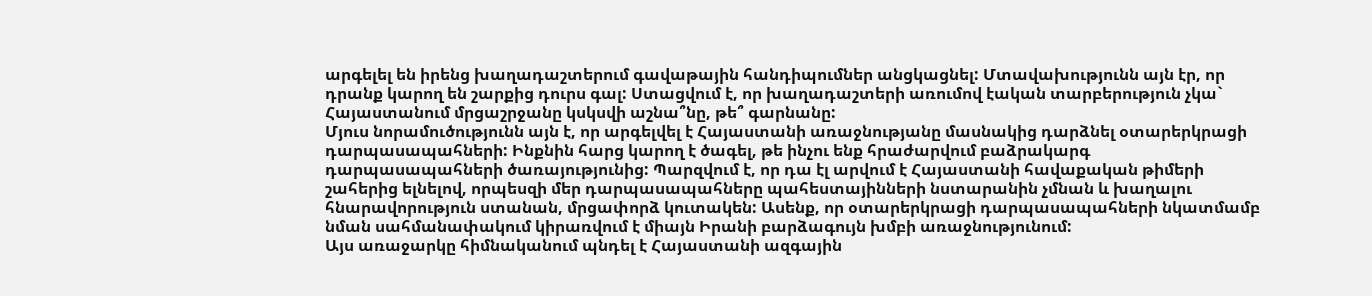արգելել են իրենց խաղադաշտերում գավաթային հանդիպումներ անցկացնել: Մտավախությունն այն էր, որ դրանք կարող են շարքից դուրս գալ: Ստացվում է, որ խաղադաշտերի առումով էական տարբերություն չկա` Հայաստանում մրցաշրջանը կսկսվի աշնա՞նը, թե՞ գարնանը:
Մյուս նորամուծությունն այն է, որ արգելվել է Հայաստանի առաջնությանը մասնակից դարձնել օտարերկրացի դարպասապահների: Ինքնին հարց կարող է ծագել, թե ինչու ենք հրաժարվում բաձրակարգ դարպասապահների ծառայությունից: Պարզվում է, որ դա էլ արվում է Հայաստանի հավաքական թիմերի շահերից ելնելով, որպեսզի մեր դարպասապահները պահեստայինների նստարանին չմնան և խաղալու հնարավորություն ստանան, մրցափորձ կուտակեն: Ասենք, որ օտարերկրացի դարպասապահների նկատմամբ նման սահմանափակում կիրառվում է միայն Իրանի բարձագույն խմբի առաջնությունում:
Այս առաջարկը հիմնականում պնդել է Հայաստանի ազգային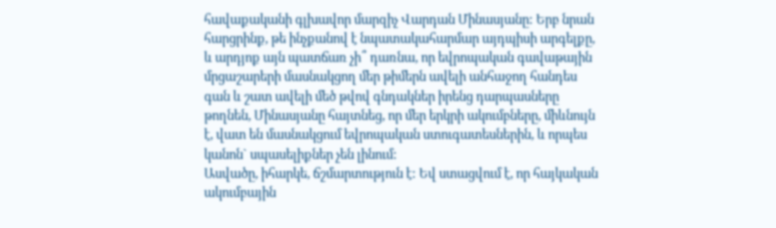հավաքականի գլխավոր մարզիչ Վարդան Մինասյանը: Երբ նրան հարցրինք, թե ինչքանով է նպատակահարմար այդպիսի արգելքը, և արդյոք այն պատճառ չի՞ դառնա, որ եվրոպական գավաթային մրցաշարերի մասնակցող մեր թիմերն ավելի անհաջող հանդես գան և շատ ավելի մեծ թվով գնդակներ իրենց դարպասները թողնեն, Մինասյանը հայտնեց, որ մեր երկրի ակումբները, միևնույն է, վատ են մասնակցում եվրոպական ստուգատեսներին, և որպես կանոն` սպասելիքներ չեն լինում:
Ասվածը, իհարկե, ճշմարտություն է: Եվ ստացվում է, որ հայկական ակումբային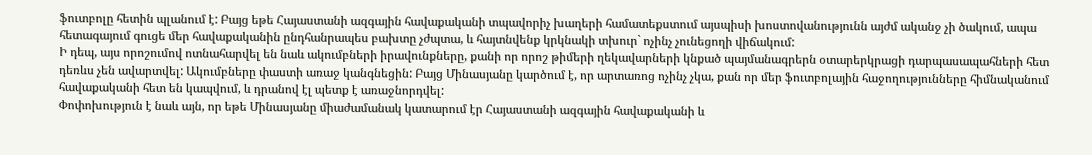ֆուտբոլը հետին պլանում է: Բայց եթե Հայաստանի ազգային հավաքականի տպավորիչ խաղերի համատեքստում այսպիսի խոստովանությունն այժմ ականջ չի ծակում, ապա հետագայում գուցե մեր հավաքականին ընդհանրապես բախտը չժպտա, և հայտնվենք կրկնակի տխուր` ոչինչ չունեցողի վիճակում:
Ի դեպ, այս որոշումով ոտնահարվել են նաև ակումբների իրավունքները, քանի որ որոշ թիմերի ղեկավարների կնքած պայմանագրերն օտարերկրացի դարպասապահների հետ դեռևս չեն ավարտվել: Ակումբները փաստի առաջ կանգնեցին: Բայց Մինասյանը կարծում է, որ արտառոց ոչինչ չկա, քան որ մեր ֆուտբոլային հաջողությունները հիմնականում հավաքականի հետ են կապվում, և դրանով էլ պետք է առաջնորդվել:
Փոփոխություն է նաև այն, որ եթե Մինասյանը միաժամանակ կատարում էր Հայաստանի ազգային հավաքականի և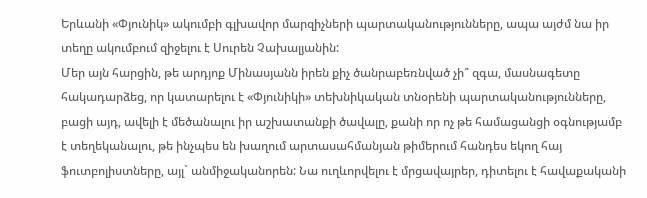Երևանի «Փյունիկ» ակումբի գլխավոր մարզիչների պարտականությունները, ապա այժմ նա իր տեղը ակումբում զիջելու է Սուրեն Չախալյանին:
Մեր այն հարցին, թե արդյոք Մինասյանն իրեն քիչ ծանրաբեռնված չի՞ զգա, մասնագետը հակադարձեց, որ կատարելու է «Փյունիկի» տեխնիկական տնօրենի պարտականությունները, բացի այդ, ավելի է մեծանալու իր աշխատանքի ծավալը, քանի որ ոչ թե համացանցի օգնությամբ է տեղեկանալու, թե ինչպես են խաղում արտասահմանյան թիմերում հանդես եկող հայ ֆուտբոլիստները, այլ` անմիջականորեն: Նա ուղևորվելու է մրցավայրեր, դիտելու է հավաքականի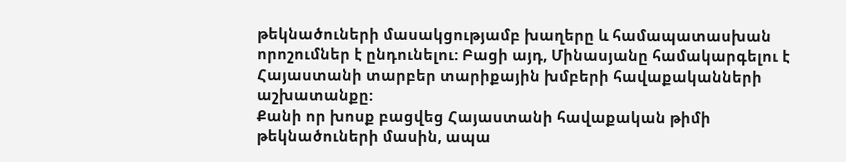թեկնածուների մասակցությամբ խաղերը և համապատասխան որոշումներ է ընդունելու: Բացի այդ, Մինասյանը համակարգելու է Հայաստանի տարբեր տարիքային խմբերի հավաքականների աշխատանքը:
Քանի որ խոսք բացվեց Հայաստանի հավաքական թիմի թեկնածուների մասին, ապա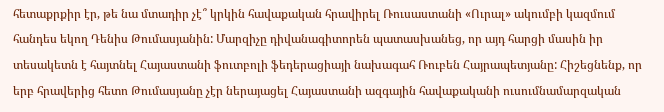հետաքրքիր էր, թե նա մտադիր չէ՞ կրկին հավաքական հրավիրել Ռուսաստանի «Ուրալ» ակումբի կազմում հանդես եկող Դենիս Թումասյանին: Մարզիչը դիվանագիտորեն պատասխանեց, որ այդ հարցի մասին իր տեսակետն է հայտնել Հայաստանի ֆուտբոլի ֆեդերացիայի նախագահ Ռուբեն Հայրապետյանը: Հիշեցնենք, որ երբ հրավերից հետո Թումասյանը չէր ներայացել Հայաստանի ազգային հավաքականի ուսումնամարզական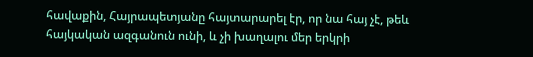հավաքին, Հայրապետյանը հայտարարել էր, որ նա հայ չէ, թեև հայկական ազգանուն ունի, և չի խաղալու մեր երկրի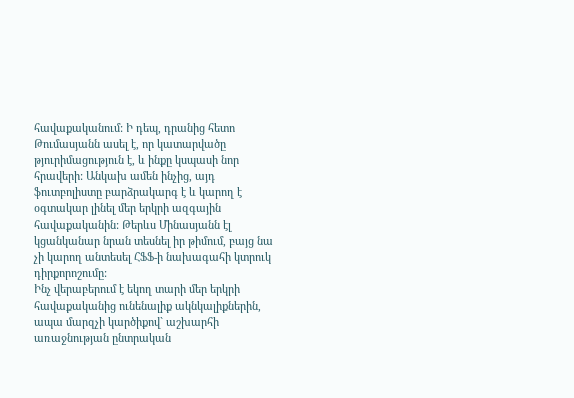հավաքականում: Ի դեպ, դրանից հետո Թումասյանն ասել է, որ կատարվածը թյուրիմացություն է, և ինքը կսպասի նոր հրավերի: Անկախ ամեն ինչից, այդ ֆուտբոլիստը բարձրակարգ է և կարող է օգտակար լինել մեր երկրի ազգային հավաքականին: Թերևս Մինասյանն էլ կցանկանար նրան տեսնել իր թիմում, բայց նա չի կարող անտեսել ՀՖՖ-ի նախագահի կտրուկ դիրքորոշումը:
Ինչ վերաբերում է եկող տարի մեր երկրի հավաքականից ունենալիք ակնկալիքներին, ապա մարզչի կարծիքով` աշխարհի առաջնության ընտրական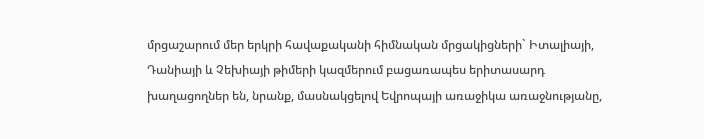մրցաշարում մեր երկրի հավաքականի հիմնական մրցակիցների` Իտալիայի, Դանիայի և Չեխիայի թիմերի կազմերում բացառապես երիտասարդ խաղացողներ են, նրանք, մասնակցելով Եվրոպայի առաջիկա առաջնությանը,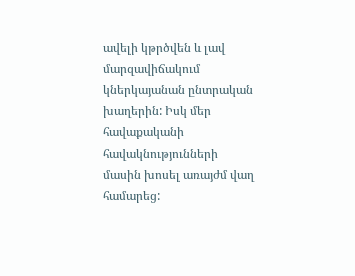ավելի կթրծվեն և լավ մարզավիճակում կներկայանան ընտրական խաղերին: Իսկ մեր հավաքականի հավակնությունների մասին խոսել առայժմ վաղ համարեց: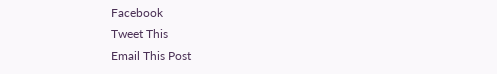Facebook
Tweet This
Email This Post